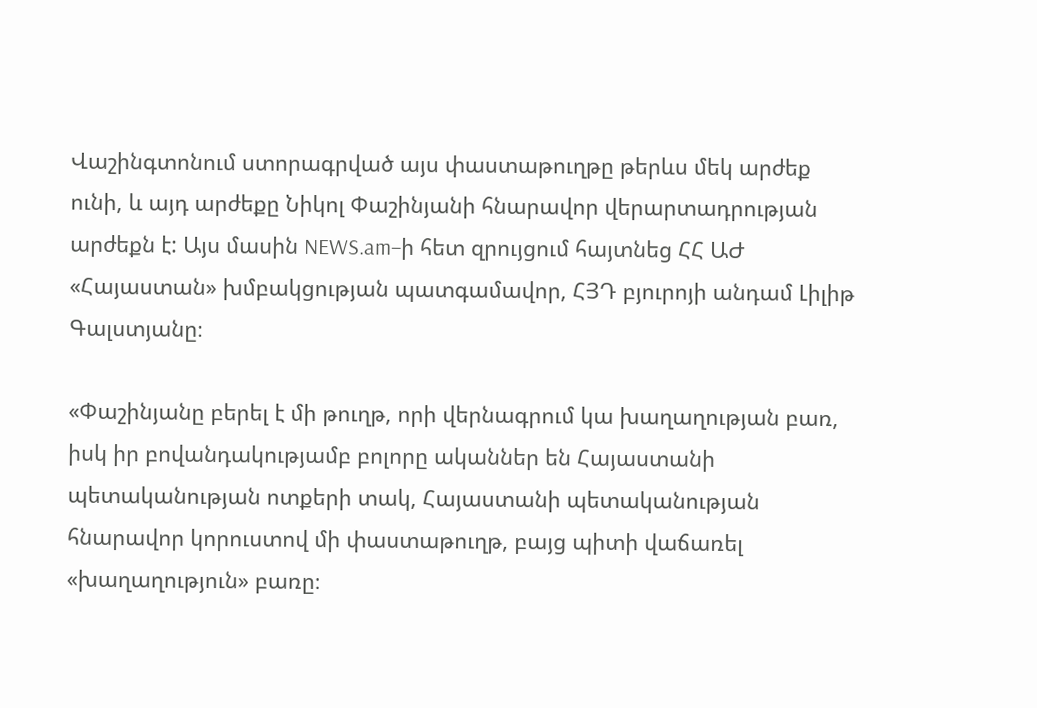Վաշինգտոնում ստորագրված այս փաստաթուղթը թերևս մեկ արժեք ունի, և այդ արժեքը Նիկոլ Փաշինյանի հնարավոր վերարտադրության արժեքն է: Այս մասին NEWS.am–ի հետ զրույցում հայտնեց ՀՀ ԱԺ «Հայաստան» խմբակցության պատգամավոր, ՀՅԴ բյուրոյի անդամ Լիլիթ Գալստյանը։

«Փաշինյանը բերել է մի թուղթ, որի վերնագրում կա խաղաղության բառ, իսկ իր բովանդակությամբ բոլորը ականներ են Հայաստանի պետականության ոտքերի տակ, Հայաստանի պետականության հնարավոր կորուստով մի փաստաթուղթ, բայց պիտի վաճառել «խաղաղություն» բառը։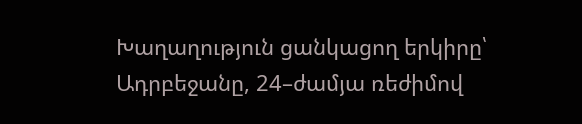Խաղաղություն ցանկացող երկիրը՝ Ադրբեջանը, 24–ժամյա ռեժիմով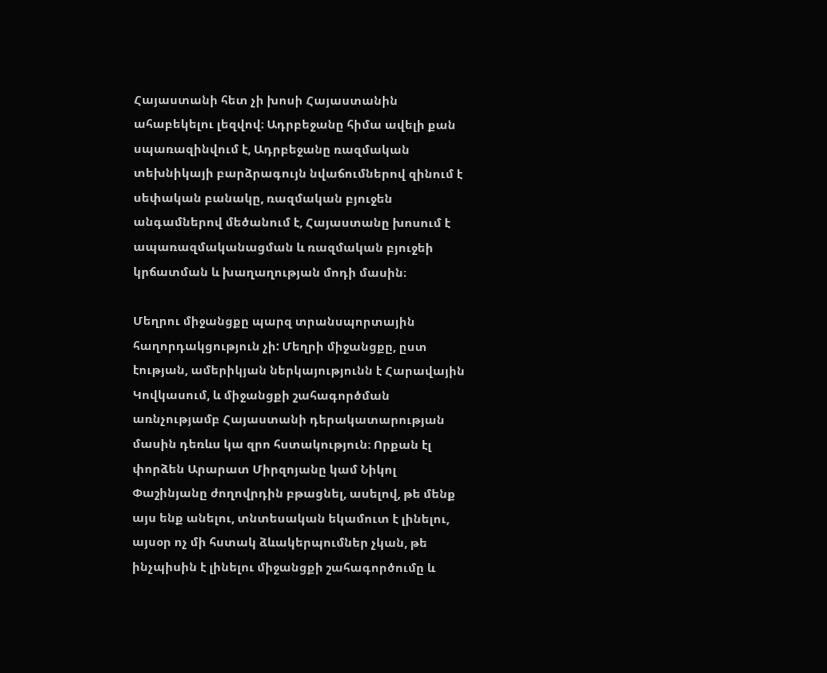Հայաստանի հետ չի խոսի Հայաստանին ահաբեկելու լեզվով։ Ադրբեջանը հիմա ավելի քան սպառազինվում է, Ադրբեջանը ռազմական տեխնիկայի բարձրագույն նվաճումներով զինում է սեփական բանակը, ռազմական բյուջեն անգամներով մեծանում է, Հայաստանը խոսում է ապառազմականացման և ռազմական բյուջեի կրճատման և խաղաղության մոդի մասին։

Մեղրու միջանցքը պարզ տրանսպորտային հաղորդակցություն չի: Մեղրի միջանցքը, ըստ էության, ամերիկյան ներկայությունն է Հարավային Կովկասում, և միջանցքի շահագործման առնչությամբ Հայաստանի դերակատարության մասին դեռևս կա զրո հստակություն։ Որքան էլ փորձեն Արարատ Միրզոյանը կամ Նիկոլ Փաշինյանը ժողովրդին բթացնել, ասելով, թե մենք այս ենք անելու, տնտեսական եկամուտ է լինելու, այսօր ոչ մի հստակ ձևակերպումներ չկան, թե ինչպիսին է լինելու միջանցքի շահագործումը և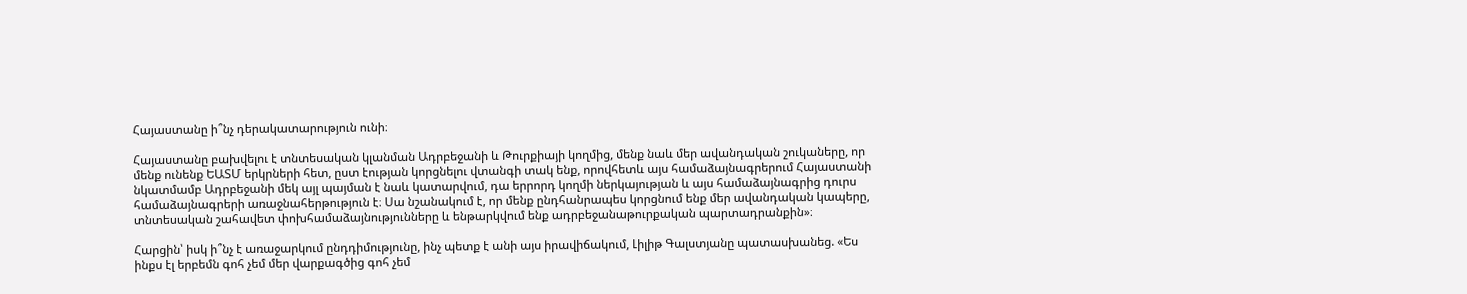Հայաստանը ի՞նչ դերակատարություն ունի։

Հայաստանը բախվելու է տնտեսական կլանման Ադրբեջանի և Թուրքիայի կողմից, մենք նաև մեր ավանդական շուկաները, որ մենք ունենք ԵԱՏՄ երկրների հետ, ըստ էության կորցնելու վտանգի տակ ենք, որովհետև այս համաձայնագրերում Հայաստանի նկատմամբ Ադրբեջանի մեկ այլ պայման է նաև կատարվում, դա երրորդ կողմի ներկայության և այս համաձայնագրից դուրս համաձայնագրերի առաջնահերթություն է։ Սա նշանակում է, որ մենք ընդհանրապես կորցնում ենք մեր ավանդական կապերը, տնտեսական շահավետ փոխհամաձայնությունները և ենթարկվում ենք ադրբեջանաթուրքական պարտադրանքին»։

Հարցին՝ իսկ ի՞նչ է առաջարկում ընդդիմությունը, ինչ պետք է անի այս իրավիճակում, Լիլիթ Գալստյանը պատասխանեց. «Ես ինքս էլ երբեմն գոհ չեմ մեր վարքագծից գոհ չեմ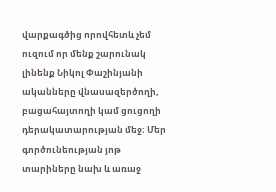վարքագծից որովհետև չեմ ուզում որ մենք շարունակ լինենք Նիկոլ Փաշինյանի ականները վնասազերծողի, բացահայտողի կամ ցուցողի դերակատարության մեջ։ Մեր գործունեության յոթ տարիները նախ և առաջ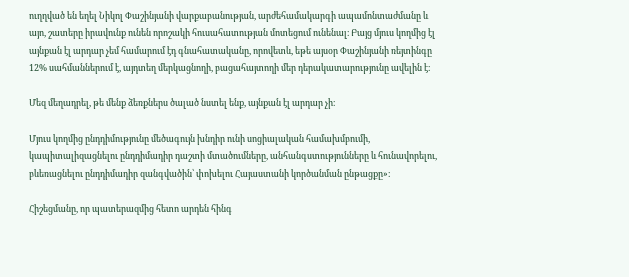ուղղված են եղել Նիկոլ Փաշինյանի վարքաբանության, արժեհամակարգի ապամոնտաժմանը և այո, շատերը իրավունք ունեն որոշակի հուսահատության մոտեցում ունենալ։ Բայց մյուս կողմից էլ այնքան էլ արդար չեմ համարում էդ գնահատականը, որովետև, եթե այսօր Փաշինյանի ռեյտինգը 12% սահմաններում է, այդտեղ մերկացնողի, բացահայտողի մեր դերակատարությունը ավելին է։

Մեզ մեղադրել, թե մենք ձեռքներս ծալած նստել ենք, այնքան էլ արդար չի։

Մյուս կողմից ընդդիմությունը մեծագույն խնդիր ունի սոցիալական համախմբումի, կապիտալիզացնելու ընդդիմադիր դաշտի մտածումները, անհանգստությունները և հունավորելու, բևեռացնելու ընդդիմադիր զանգվածին՝ փոխելու Հայաստանի կործանման ընթացքը»։

Հիշեցմանը, որ պատերազմից հետո արդեն հինգ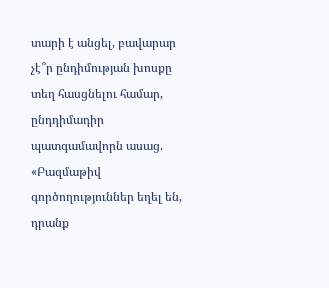տարի է անցել, բավարար չէ՞ր ընդիմության խոսքը տեղ հասցնելու համար, ընդդիմադիր պատգամավորն ասաց. «Բազմաթիվ գործողություններ եղել են, դրանք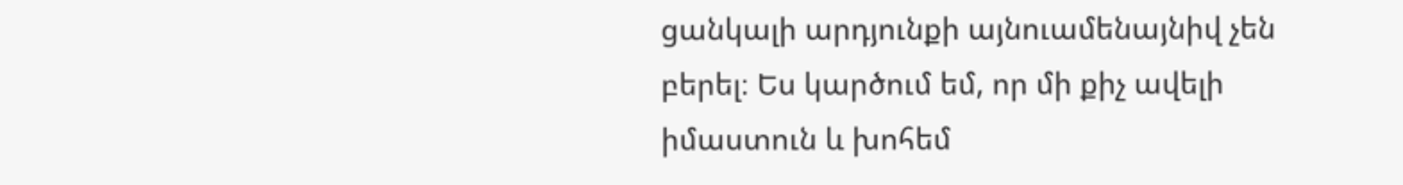ցանկալի արդյունքի այնուամենայնիվ չեն բերել։ Ես կարծում եմ, որ մի քիչ ավելի իմաստուն և խոհեմ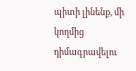պիտի լինենք, մի կողմից դիմագրավելու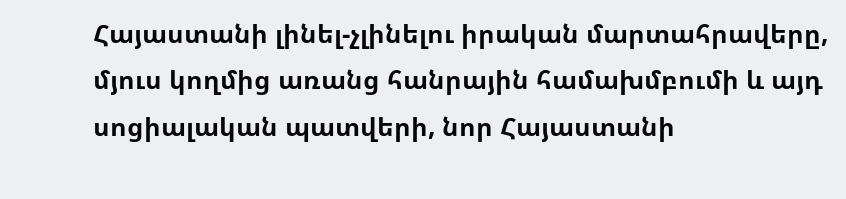Հայաստանի լինել-չլինելու իրական մարտահրավերը, մյուս կողմից առանց հանրային համախմբումի և այդ սոցիալական պատվերի, նոր Հայաստանի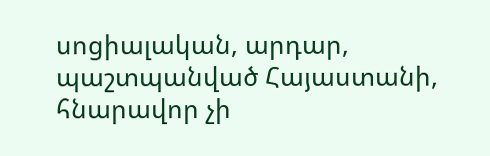սոցիալական, արդար, պաշտպանված Հայաստանի, հնարավոր չի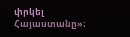փրկել Հայաստանը»։